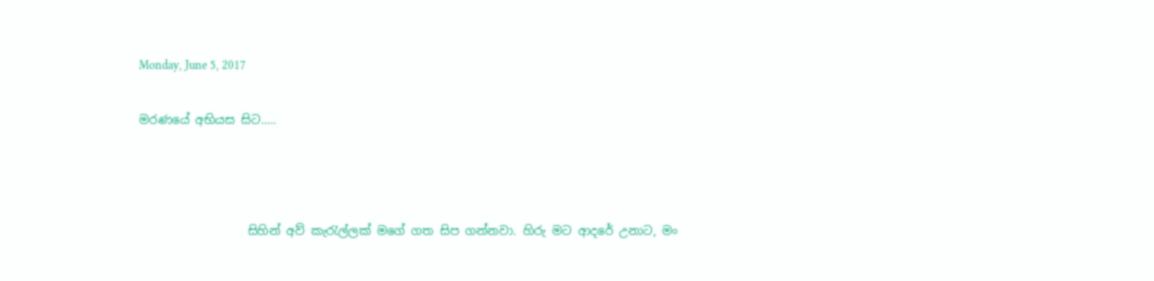Monday, June 5, 2017

මරණයේ අභියස සිට.....



                  සිහින් අව් කැරැල්ලක් මගේ ගත සිප ගන්නවා. හිරු මට ආදරේ උනාට, මං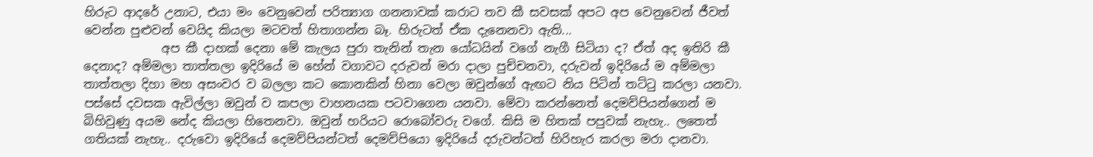හිරුට ආදරේ උනාට, එයා මං වෙනුවෙන් පරිත්‍යාග ගනනාවක් කරාට තව කී සවසක් අපට අප වෙනුවෙන් ජීවත් වෙන්න පුළුවන් වෙයිද කියලා මටවත් හිතාගන්න බෑ. හිරුටත් ඒක දැනෙනවා ඇති...
             අප කී දාහක් දෙනා මේ කැලය පුරා තැනින් තැන යෝධයින් වගේ නැගී සිටියා ද? ඒත් අද ඉතිරි කී දෙනාද? අම්මලා තාත්තලා ඉදිරියේ ම හේන් වගාවට දරුවන් මරා දාලා පුච්චනවා, දරුවන් ඉදිරියේ ම අම්මලා තාත්තලා දිහා මහ අසංවර ව බලලා කට කොනකින් හිනා වෙලා ඔවුන්ගේ ඇඟට නිය පිටින් තට්ටු කරලා යනවා. පස්සේ දවසක ඇවිල්ලා ඔවුන් ව කපලා වාහනයක පටවාගෙන යනවා. මේවා කරන්නෙත් දෙමව්පියන්ගෙන් ම බිහිවුණු අයම නේද කියලා හිතෙනවා. ඔවුන් හරියට රොබෝවරු වගේ. කිසි ම හිතක් පපුවක් නැහැ.. ලතෙත් ගතියක් නැහැ.. දරුවො ඉදිරියේ දෙමව්පියන්ටත් දෙමව්පියො ඉදිරියේ දරුවන්ටත් හිරිහැර කරලා මරා දානවා.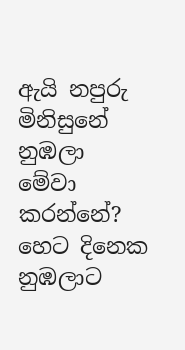ඇයි නපුරු මිනිසුනේ නුඹලා මේවා කරන්නේ? හෙට දිනෙක නුඹලාට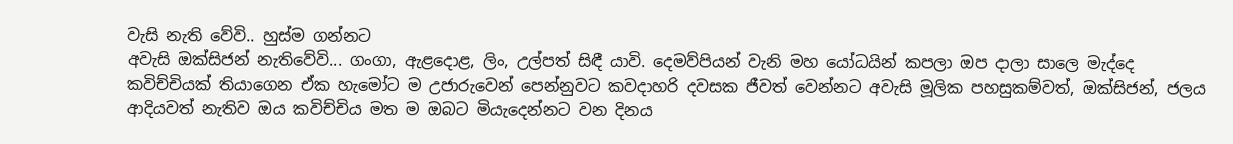වැසි නැති වේවි.. හුස්ම ගන්නට
අවැසි ඔක්සිජන් නැතිවේවි... ගංගා, ඇළදොළ, ලිං, උල්පත් සිඳී යාවි. දෙමව්පියන් වැනි මහ යෝධයින් කපලා ඔප දාලා සාලෙ මැද්දෙ කවිච්චියක් තියාගෙන ඒක හැමෝට ම උජාරුවෙන් පෙන්නුවට කවදාහරි දවසක ජීවත් වෙන්නට අවැසි මූලික පහසුකම්වත්, ඔක්සිජන්, ජලය ආදියවත් නැතිව ඔය කවිච්චිය මත ම ඔබට මියැදෙන්නට වන දිනය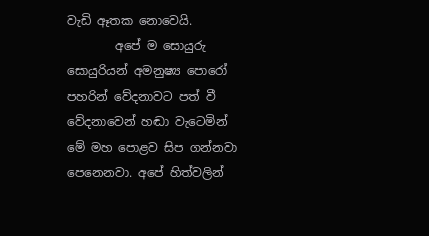වැඩි ඈතක නොවෙයි.
        අපේ ම සොයුරු සොයුරියන් අමනුෂ්‍ය පොරෝ පහරින් වේදනාවට පත් වී වේදනාවෙන් හඬා වැටෙමින් මේ මහ පොළව සිප ගන්නවා පෙනෙනවා. අපේ හිත්වලින්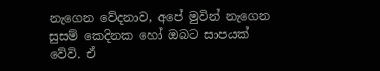නැගෙන වේදනාව, අපේ මුවින් නැගෙන සුසම් කෙදිනක හෝ ඔබට සාපයක් වේවි. ඒ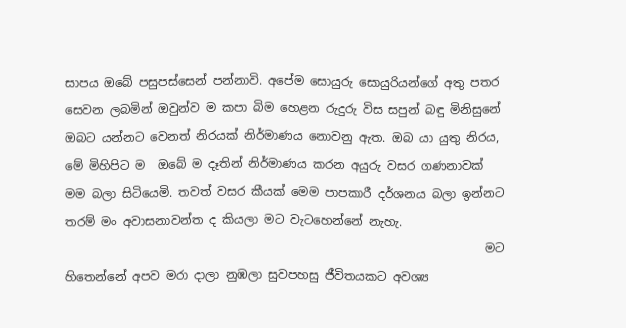සාපය ඔබේ පසුපස්සෙන් පන්නාවි. අපේම සොයුරු සොයුරියන්ගේ අතු පතර සෙවන ලබමින් ඔවුන්ව ම කපා බිම හෙළන රුදුරු විස සපුන් බඳු මිනිසුනේ ඔබට යන්නට වෙනත් නිරයක් නිර්මාණය නොවනු ඇත. ඔබ යා යුතු නිරය, මේ මිහිපිට ම  ඔබේ ම දෑතින් නිර්මාණය කරන අයුරු වසර ගණනාවක් මම බලා සිටියෙමි. තවත් වසර කීයක් මෙම පාපකාරී දර්ශනය බලා ඉන්නට තරම් මං අවාසනාවන්ත ද කියලා මට වැටහෙන්නේ නැහැ.
                                                                      මට හිතෙන්නේ අපව මරා දාලා නුඹලා සුවපහසු ජීවිතයකට අවශ්‍ය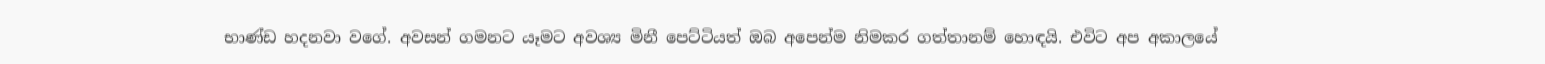භාණ්ඩ හදනවා වගේ. අවසන් ගමනට යෑමට අවශ්‍ය මිනී පෙට්ටියත් ඔබ අපෙන්ම නිමකර ගත්තානම් හොඳයි. එවිට අප අකාලයේ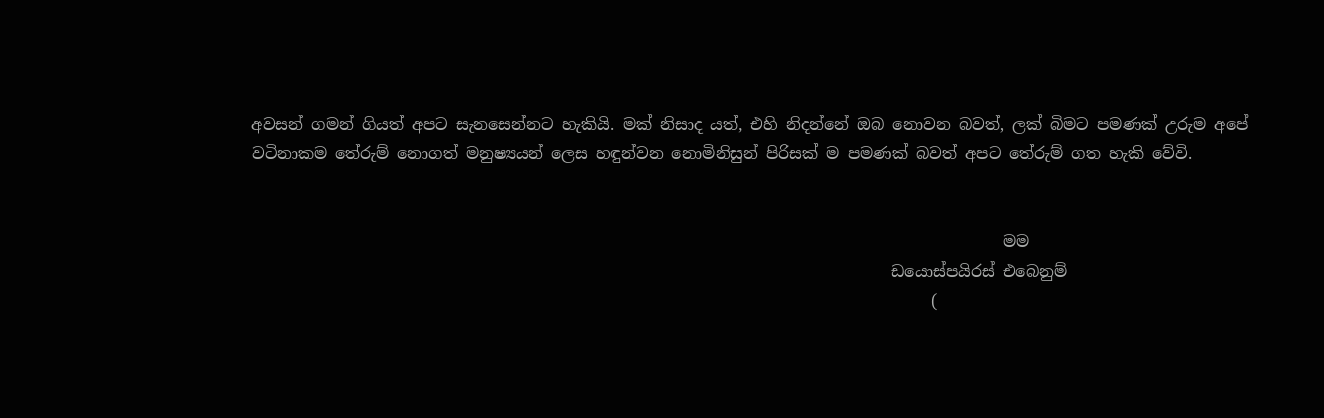අවසන් ගමන් ගියත් අපට සැනසෙන්නට හැකියි. මක් නිසාද යත්, එහි නිදන්නේ ඔබ නොවන බවත්‚ ලක් බිමට පමණක් උරුම අපේ වටිනාකම තේරුම් නොගත් මනුෂ්‍යයන් ලෙස හඳුන්වන නොමිනිසුන් පිරිසක් ම පමණක් බවත් අපට තේරුම් ගත හැකි වේවි.


                                                                                              මම
                                                                                ඩයොස්පයිරස් එබෙනුම්
                                                                                     (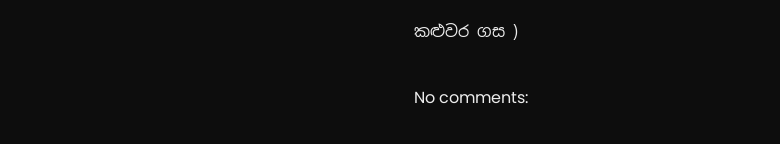කළුවර ගස )

No comments: